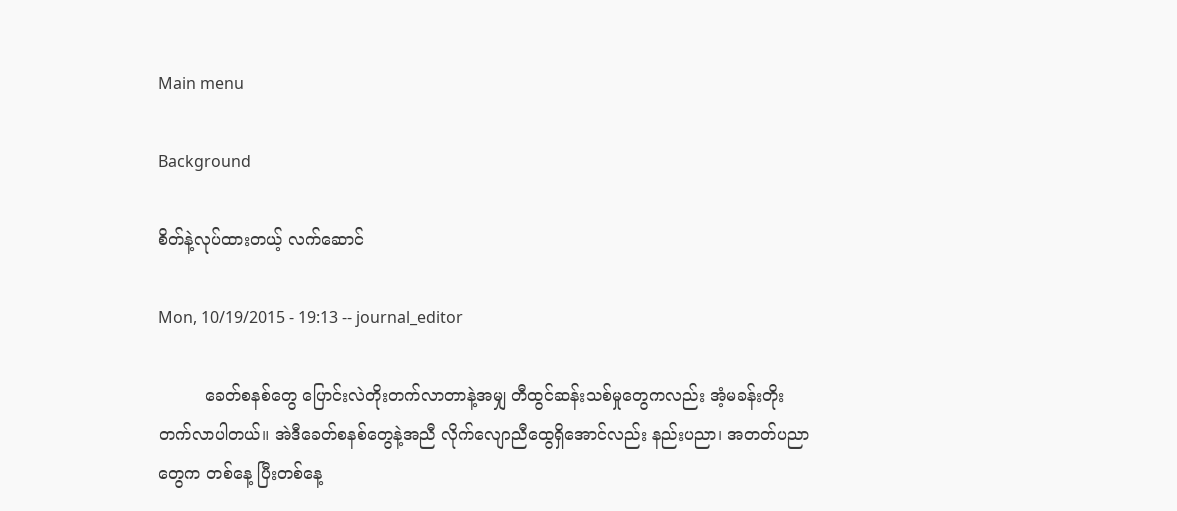Main menu

Background

စိတ်နဲ့လုပ်ထားတယ့် လက်ဆောင်

Mon, 10/19/2015 - 19:13 -- journal_editor

         ခေတ်စနစ်တွေ ပြောင်းလဲတိုးတက်လာတာနဲ့အမျှ တီထွင်ဆန်းသစ်မှုတွေကလည်း အံ့မခန်းတိုးတက်လာပါတယ်။ အဲဒီခေတ်စနစ်တွေနဲ့အညီ လိုက်လျောညီထွေရှိအောင်လည်း နည်းပညာ၊ အတတ်ပညာတွေက တစ်နေ့ ပြီးတစ်နေ့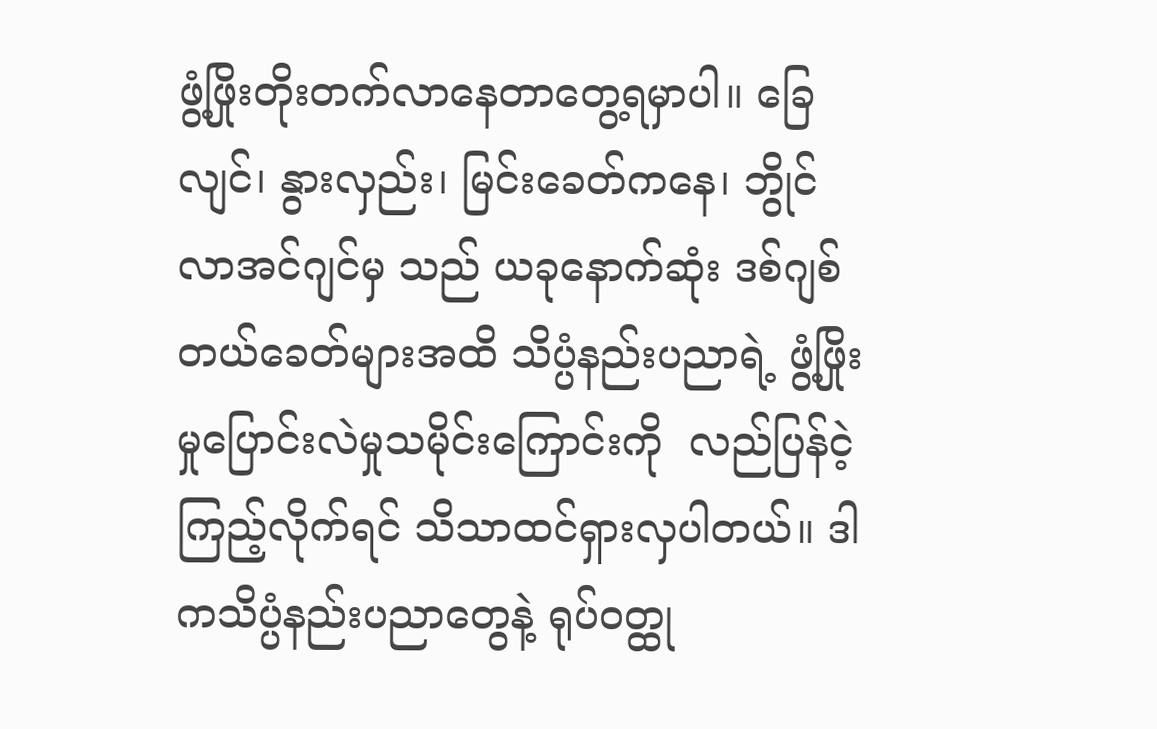ဖွံ့ဖြိုးတိုးတက်လာနေတာတွေ့ရမှာပါ။ ခြေလျင်၊ နွားလှည်း၊ မြင်းခေတ်ကနေ၊ ဘွိုင်လာအင်ဂျင်မှ သည် ယခုနောက်ဆုံး ဒစ်ဂျစ်တယ်ခေတ်များအထိ သိပ္ပံနည်းပညာရဲ့ ဖွံ့ဖြိုး မှုပြောင်းလဲမှုသမိုင်းကြောင်းကို  လည်ပြန်ငဲ့ ကြည့်လိုက်ရင် သိသာထင်ရှားလှပါတယ်။ ဒါကသိပ္ပံနည်းပညာတွေနဲ့ ရုပ်ဝတ္ထု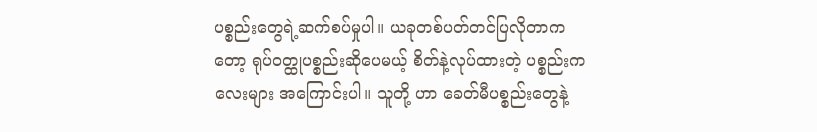ပစ္စည်းတွေရဲ့ဆက်စပ်မှုပါ။ ယခုတစ်ပတ်တင်ပြလိုတာကတော့ ရုပ်ဝတ္ထုပစ္စည်းဆိုပေမယ့် စိတ်နဲ့လုပ်ထားတဲ့ ပစ္စည်းကလေးများ အကြောင်းပါ။ သူတို့ ဟာ ခေတ်မီပစ္စည်းတွေနဲ့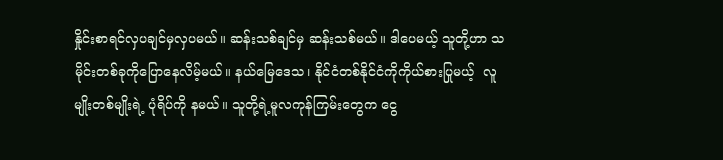နှိုင်းစာရင်လှပချင်မှလှပမယ်။ ဆန်းသစ်ချင်မှ ဆန်းသစ်မယ်။ ဒါပေမယ့် သူတို့ဟာ သမိုင်းတစ်ခုကိုပြောနေလိမ့်မယ်။ နယ်မြေဒေသ၊ နိုင်ငံတစ်နိုင်ငံကိုကိုယ်စားပြုမယ့်  လူမျိုးတစ်မျိုးရဲ့ ပုံရိပ်ကို နမယ်။ သူတို့ရဲ့မူလကုန်ကြမ်းတွေက ငွေ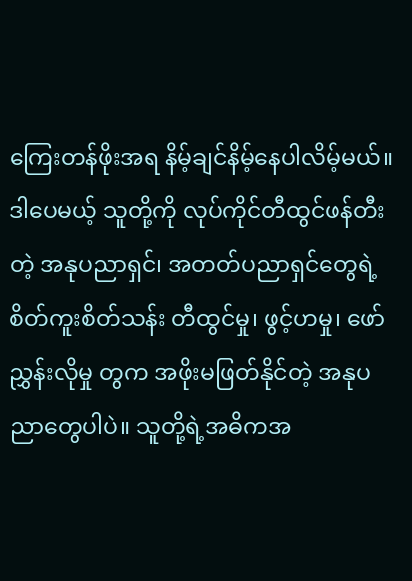ကြေးတန်ဖိုးအရ နိမ့်ချင်နိမ့်နေပါလိမ့်မယ်။ ဒါပေမယ့် သူတို့ကို လုပ်ကိုင်တီထွင်ဖန်တီးတဲ့ အနုပညာရှင်၊ အတတ်ပညာရှင်တွေရဲ့ စိတ်ကူးစိတ်သန်း တီထွင်မှု၊ ဖွင့်ဟမှု၊ ဖော်ညွှန်းလိုမှု တွက အဖိုးမဖြတ်နိုင်တဲ့ အနုပညာတွေပါပဲ။ သူတို့ရဲ့အဓိကအ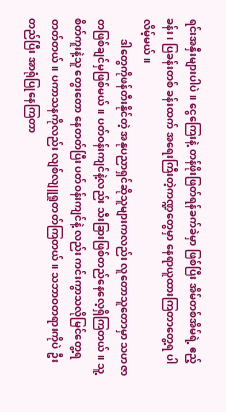ရင်းအနှီးများပါပဲ။ ငွေကြေးနဲ့ တန်ဖိုးဖြတ်ရန်ခက်ခဲမှာ ဖြစ်ပြီး အိမ်တစ်အိမ်ရဲ့ ဧည့်ခန်း၊ ပြခန်းတစ် ခန်းထက် အရေးကြီးတဲ့ကဏ္ဍတွေမှာ နေရာယူထားကြတာတွေ့ရ ပါလိမ့်မယ်။
        ဒါတွေကိုဖန်တီးနိုင်တဲ့ အနုပညာရှင်ဆိုသူများကလည်း လူတောသူတောမှာ သဟဇာတဖြစ်ချင်မှဖြစ်မယ်။ ပတ်ဝန်းကျင်နဲ့လည်း သီးခြားဖြစ်တည်နေလေ့ရှိကြတယ်။ သူ့စိတ်ကူးနဲ့သူ တွေးတော နေတတ်ပြီး ပတ်ဝန်းကျင်နဲ့ လည်း ကင်းကွာသလိုမြင်တွေ့ရတတ်တယ်။ ပကာသနကိုလည်း လျစ်လျူရှုတတ်ကြတယ်။ သဘာဝတရားကိုပဲ ဦးတည်ပြီး အာရုံပြုနေကြတာ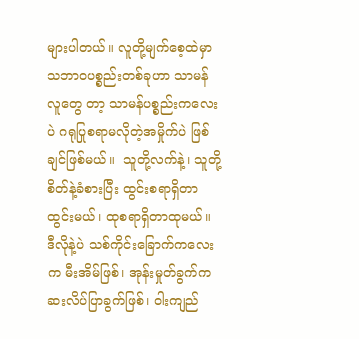များပါတယ်။ လူတို့မျက်စေ့ထဲမှာ သဘာဝပစ္စည်းတစ်ခုဟာ သာမန်လူတွေ တာ့ သာမန်ပစ္စည်းကလေးပဲ ဂရုပြုစရာမလိုတဲ့အမှိုက်ပဲ ဖြစ်ချင်ဖြစ်မယ်။  သူတို့လက်နဲ့၊ သူတို့စိတ်နဲ့ခံစားပြီး ထွင်းစရာရှိတာ ထွင်းမယ်၊ ထုစရာရှိတာထုမယ်။ ဒီလိုနဲ့ပဲ သစ်ကိုင်းခြောက်ကလေးက မီးအိမ်ဖြစ်၊ အုန်းမှုတ်ခွက်က ဆးလိပ်ပြာခွက်ဖြစ်၊ ဝါးကျည်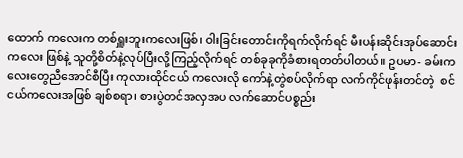ထောက် ကလေးက တစ်ရှူးဘူးကလေးဖြစ်၊ ဝါးခြင်းတောင်းကိုရက်လိုက်ရင် မီးပန်းဆိုင်းအုပ်ဆောင်းကလေး ဖြစ်နဲ့ သူတို့စိတ်နဲ့လုပ်ပြီးလို့ကြည့်လိုက်ရင် တစ်ခုခုကိုခံစားရတတ်ပါတယ်။ ဥပမာ- ခမ်းကလေးတွေညီအောင်စီပြီး ကုလားထိုင်ငယ် ကလေးလို ကော်နဲ့တွဲစပ်လိုက်ရာ လက်ကိုင်ဖုန်းတင်တဲ့  စင်ငယ်ကလေးအဖြစ် ချစ်စရာ၊ စားပွဲတင်အလှအပ လက်ဆောင်ပစ္စည်း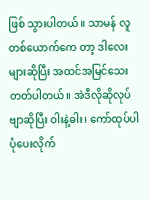ဖြစ် သွားပါတယ်။ သာမန် လူတစ်ယောက်ကေ တာ့ ဒါလေးများဆိုပြီး အထင်အမြင်သေးတတ်ပါတယ်။ အဲဒီလိုဆိုလုပ်ဗျာဆိုပြီး ဝါးနဲ့ဓါး၊ ကော်ထုပ်ပါပုံပေးလိုက်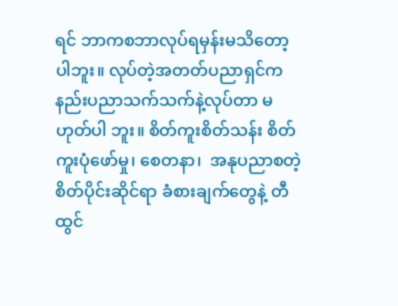ရင် ဘာကစဘာလုပ်ရမှန်းမသိတော့ပါဘူး။ လုပ်တဲ့အတတ်ပညာရှင်က နည်းပညာသက်သက်နဲ့လုပ်တာ မဟုတ်ပါ ဘူး။ စိတ်ကူးစိတ်သန်း စိတ်ကူးပုံဖော်မှု၊ စေတနာ၊  အနုပညာစတဲ့ စိတ်ပိုင်းဆိုင်ရာ ခံစားချက်တွေနဲ့ တီထွင်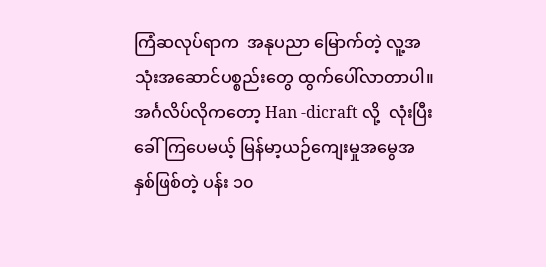ကြံဆလုပ်ရာက  အနုပညာ မြောက်တဲ့ လူ့အသုံးအဆောင်ပစ္စည်းတွေ ထွက်ပေါ်လာတာပါ။  အင်္ဂလိပ်လိုကတော့ Han -dicraft လို့  လုံးပြီးခေါ်ကြပေမယ့် မြန်မာ့ယဉ်ကျေးမှုအမွေအနှစ်ဖြစ်တဲ့ ပန်း ၁၀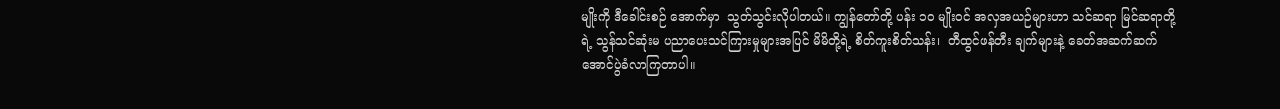မျိုးကို ဒီခေါင်းစဉ် အောက်မှာ  သွတ်သွင်းလိုပါတယ်။ ကျွန်တော်တို့ ပန်း ၁၀ မျိုးဝင် အလှအယဉ်များဟာ သင်ဆရာ မြင်ဆရာတို့ရဲ့ သွန်သင်ဆုံးမ ပညာပေးသင်ကြားမှုများအပြင် မိမိတို့ရဲ့ စိတ်ကူးစိတ်သန်း၊  တီထွင်ဖန်တီး ချက်များနဲ့ ခေတ်အဆက်ဆက် အောင်ပွဲခံလာကြတာပါ။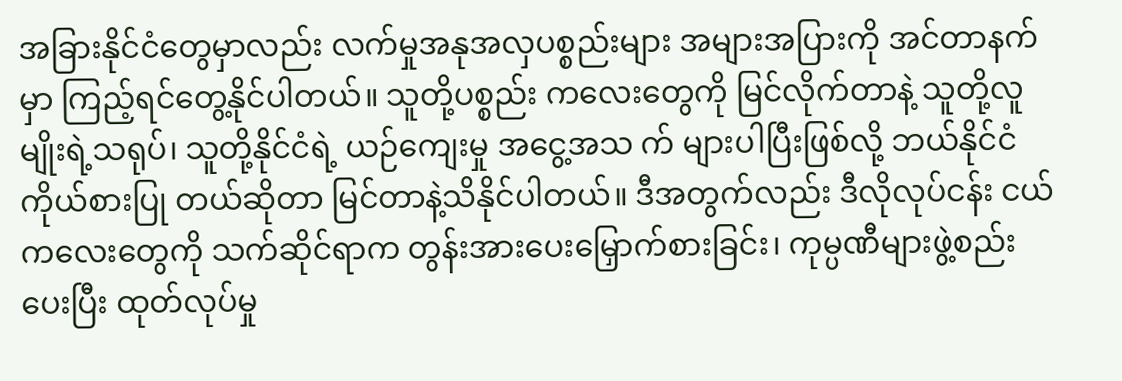အခြားနိုင်ငံတွေမှာလည်း လက်မှုအနုအလှပစ္စည်းများ အများအပြားကို အင်တာနက်မှာ ကြည့်ရင်တွေ့နိုင်ပါတယ်။ သူတို့ပစ္စည်း ကလေးတွေကို မြင်လိုက်တာနဲ့ သူတို့လူမျိုးရဲ့သရုပ်၊ သူတို့နိုင်ငံရဲ့ ယဉ်ကျေးမှု အငွေ့အသ က် များပါပြီးဖြစ်လို့ ဘယ်နိုင်ငံကိုယ်စားပြု တယ်ဆိုတာ မြင်တာနဲ့သိနိုင်ပါတယ်။ ဒီအတွက်လည်း ဒီလိုလုပ်ငန်း ငယ်ကလေးတွေကို သက်ဆိုင်ရာက တွန်းအားပေးမြှောက်စားခြင်း၊ ကုမ္ပဏီများဖွဲ့စည်းပေးပြီး ထုတ်လုပ်မှု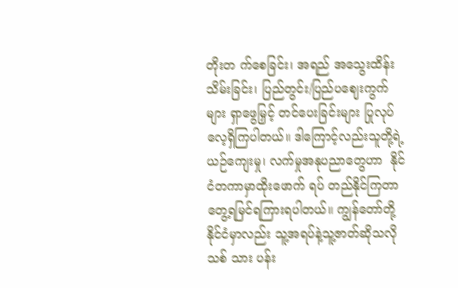တိုးတ က်စေခြင်း၊ အရည် အသွေးထိန်းသိမ်းခြင်း၊ ပြည်တွင်း/ပြည်ပဈေးကွက်များ ရှာဖွေမြှင့် တင်ပေးခြင်းများ ပြုလုပ် လေ့ရှိကြပါတယ်။ ဒါကြောင့်လည်းသူတို့ရဲ့ ယဉ်ကျေးမှု၊ လက်မှုအနုပညာတွေဟာ  နိုင်ငံတကာမှာထိုးဖောက် ရပ် တည်နိုင်ကြတာတွေ့ရမြင်ရကြားရပါတယ်။ ကျွန်တော်တို့နိုင်ငံမှာလည်း သူ့အရပ်နဲ့သူ့ဇာတ်ဆိုသလို သစ် သား ပန်း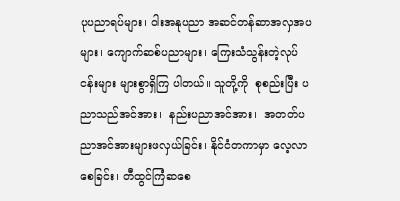ပုပညာရပ်များ၊ ဝါးအနုပညာ အဆင်တန်ဆာအလှအပများ၊ ကျောက်ဆစ်ပညာများ၊ ကြေးသံသွန်းတဲ့လုပ်ငန်းများ များစွာရှိကြ ပါတယ်။ သူတို့ကို  စုစည်းပြီး ပညာသည်အင်အား၊  နည်းပညာအင်အား၊  အတတ်ပညာအင်အားများဖလှယ်ခြင်း၊ နိုင်ငံတကာမှာ လေ့လာစေခြင်း၊ တီထွင်ကြံဆစေ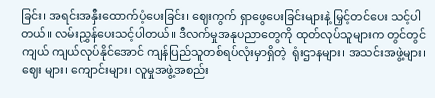ခြင်း၊ အရင်းအနှီးထောက်ပံ့ပေးခြင်း၊ ဈေးကွက် ရှာဖွေပေးခြင်းများနဲ့ မြှင့်တင်ပေး သင့်ပါတယ်။ လမ်းညွှန်ပေးသင့်ပါတယ်။ ဒီလက်မှုအနုပညာတွေကို ထုတ်လုပ်သူများက တွင်တွင်ကျယ် ကျယ်လုပ်နိုင်အောင် ကျန်ပြည်သူတစ်ရပ်လုံးမှာရှိတဲ့  ရုံးဌာနများ၊ အသင်းအဖွဲ့များ၊ ဈေး များ၊ ကျောင်းများ၊ လူမှုအဖွဲ့အစည်း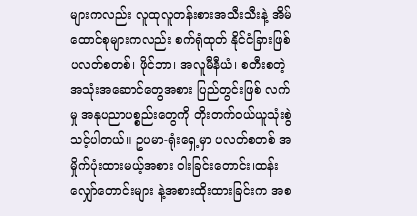များကလည်း လူထုလူတန်းစားအသီးသီးနဲ့ အိမ်ထောင်စုများကလည်း စက်ရုံထုတ် နိုင်ငံခြားဖြစ်ပလတ်စတစ်၊ ဖိုင်ဘာ၊ အလူမီနီယံ၊ စတီးစတဲ့ အသုံးအဆောင်တွေအစား ပြည်တွင်းဖြစ် လက်မှု အနုပညာပစ္စည်းတွေကို တိုးတက်ဝယ်ယူသုံးစွဲသင့်ပါတယ်။ ဥပမာ-ရုံးရှေ့မှာ ပလတ်စတစ် အမှိုက်ပုံးထားမယ့်အစား ဝါးခြင်းတောင်း၊ထန်းလျှော်တောင်းများ နဲ့အစားထိုးထားခြင်းက အစ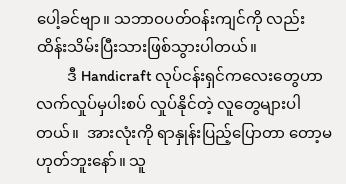ပေါ့ခင်ဗျာ။ သဘာဝပတ်ဝန်းကျင်ကို လည်း ထိန်းသိမ်းပြီးသားဖြစ်သွားပါတယ်။
        ဒီ Handicraft လုပ်ငန်းရှင်ကလေးတွေဟာ လက်လှုပ်မှပါးစပ် လှုပ်နိုင်တဲ့ လူတွေများပါတယ်။  အားလုံးကို ရာနှုန်းပြည့်ပြောတာ တော့မဟုတ်ဘူးနော်။ သူ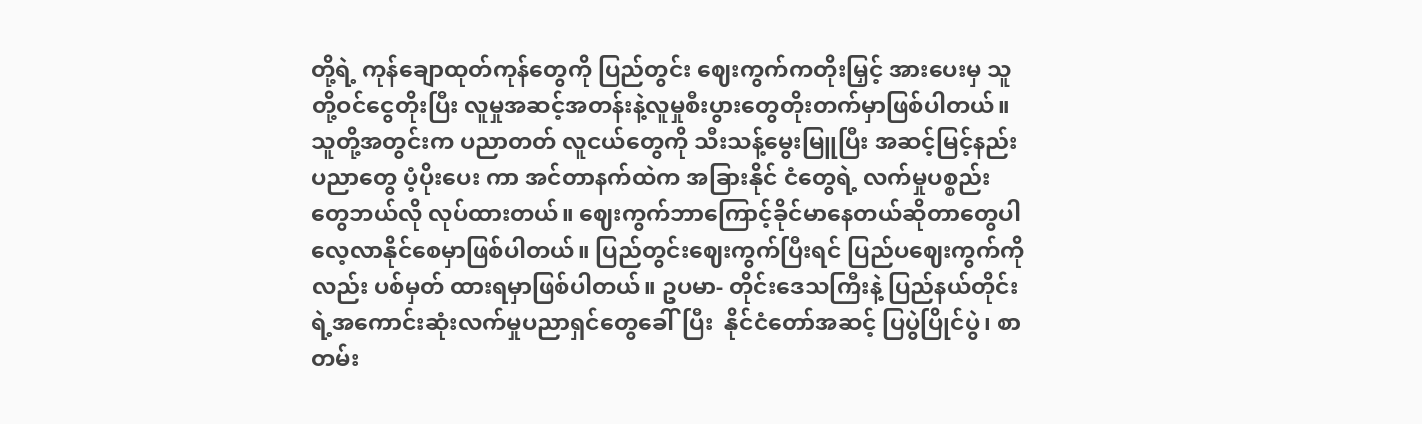တို့ရဲ့ ကုန်ချောထုတ်ကုန်တွေကို ပြည်တွင်း ဈေးကွက်ကတိုးမြှင့် အားပေးမှ သူတို့ဝင်ငွေတိုးပြီး လူမှုအဆင့်အတန်းနဲ့လူမှုစီးပွားတွေတိုးတက်မှာဖြစ်ပါတယ်။  သူတို့အတွင်းက ပညာတတ် လူငယ်တွေကို သီးသန့်မွေးမြူပြီး အဆင့်မြင့်နည်းပညာတွေ ပံ့ပိုးပေး ကာ အင်တာနက်ထဲက အခြားနိုင် ငံတွေရဲ့ လက်မှုပစ္စည်းတွေဘယ်လို လုပ်ထားတယ်။ ဈေးကွက်ဘာကြောင့်ခိုင်မာနေတယ်ဆိုတာတွေပါ လေ့လာနိုင်စေမှာဖြစ်ပါတယ်။ ပြည်တွင်းဈေးကွက်ပြီးရင် ပြည်ပဈေးကွက်ကိုလည်း ပစ်မှတ် ထားရမှာဖြစ်ပါတယ်။ ဥပမာ- တိုင်းဒေသကြီးနဲ့ ပြည်နယ်တိုင်းရဲ့အကောင်းဆုံးလက်မှုပညာရှင်တွေခေါ်ပြီး  နိုင်ငံတော်အဆင့် ပြပွဲပြိုင်ပွဲ၊ စာတမ်း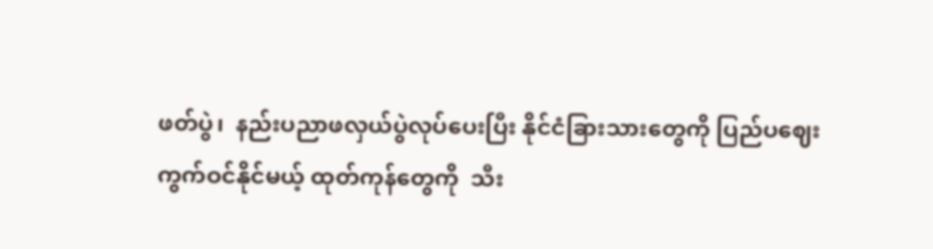ဖတ်ပွဲ၊  နည်းပညာဖလှယ်ပွဲလုပ်ပေးပြီး နိုင်ငံခြားသားတွေကို ပြည်ပဈေးကွက်ဝင်နိုင်မယ့် ထုတ်ကုန်တွေကို  သီး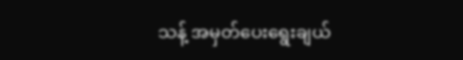သန့် အမှတ်ပေးရွေးချယ်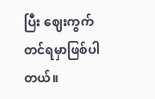ပြီး ဈေးကွက်တင်ရမှာဖြစ်ပါတယ်။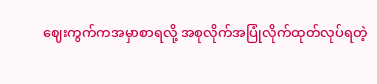ဈေးကွက်ကအမှာစာရလို့ အစုလိုက်အပြုံလိုက်ထုတ်လုပ်ရတဲ့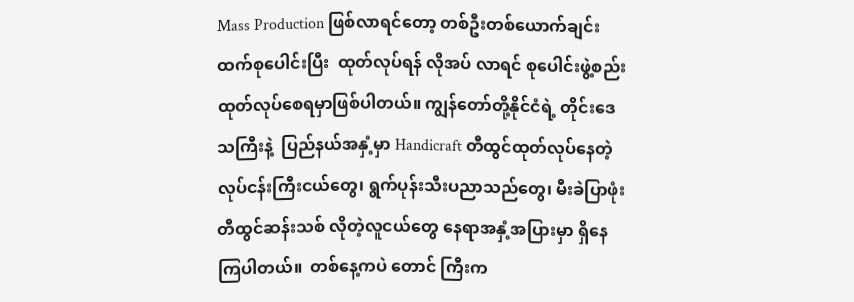Mass Production ဖြစ်လာရင်တော့ တစ်ဦးတစ်ယောက်ချင်းထက်စုပေါင်းပြီး  ထုတ်လုပ်ရန် လိုအပ် လာရင် စုပေါင်းဖွဲ့စည်းထုတ်လုပ်စေရမှာဖြစ်ပါတယ်။ ကျွန်တော်တို့နိုင်ငံရဲ့ တိုင်းဒေသကြီးနဲ့  ပြည်နယ်အနှံ့မှာ Handicraft တီထွင်ထုတ်လုပ်နေတဲ့ လုပ်ငန်းကြီးငယ်တွေ၊ ရွက်ပုန်းသီးပညာသည်တွေ၊ မီးခဲပြာဖုံးတီထွင်ဆန်းသစ် လိုတဲ့လူငယ်တွေ နေရာအနှံ့အပြားမှာ ရှိနေကြပါတယ်။  တစ်နေ့ကပဲ တောင် ကြီးက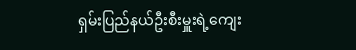ရှမ်းပြည်နယ်ဦးစီးမှူးရဲ့ကျေး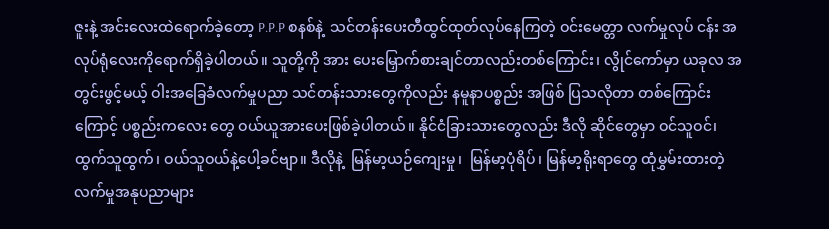ဇူးနဲ့ အင်းလေးထဲရောက်ခဲ့တော့ P.P.P စနစ်နဲ့  သင်တန်းပေးတီထွင်ထုတ်လုပ်နေကြတဲ့ ဝင်းမေတ္တာ လက်မှုလုပ် ငန်း အလုပ်ရုံလေးကိုရောက်ရှိခဲ့ပါတယ်။ သူတို့ကို အား ပေးမြှောက်စားချင်တာလည်းတစ်ကြောင်း၊ လွိုင်ကော်မှာ ယခုလ အတွင်းဖွင့်မယ့် ဝါးအခြေခံလက်မှုပညာ သင်တန်းသားတွေကိုလည်း နမူနာပစ္စည်း အဖြစ် ပြသလိုတာ တစ်ကြောင်းကြောင့် ပစ္စည်းကလေး တွေ ဝယ်ယူအားပေးဖြစ်ခဲ့ပါတယ်။ နိုင်ငံခြားသားတွေလည်း ဒီလို ဆိုင်တွေမှာ ဝင်သူဝင်၊  ထွက်သူထွက်၊ ဝယ်သူဝယ်နဲ့ပေါ့ခင်ဗျာ။ ဒီလိုနဲ့  မြန်မာ့ယဉ်ကျေးမှု၊  မြန်မာ့ပုံရိပ်၊ မြန်မာ့ရိုးရာတွေ ထုံမွှမ်းထားတဲ့ လက်မှုအနုပညာများ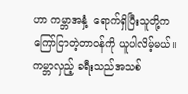ဟာ ကမ္ဘာအနှံ့  ရောက်ရှိပြီးသူတို့က ကြော်ငြာတဲ့တာဝန်ကို ယူပါလိမ့်မယ်။  ကမ္ဘာလှည့် ခရီးသည်အသစ်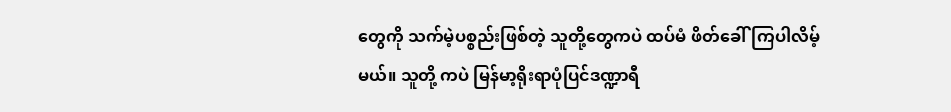တွေကို သက်မဲ့ပစ္စည်းဖြစ်တဲ့ သူတို့တွေကပဲ ထပ်မံ ဖိတ်ခေါ်ကြပါလိမ့်မယ်။ သူတို့ ကပဲ မြန်မာ့ရိုးရာပုံပြင်ဒဏ္ဍာရီ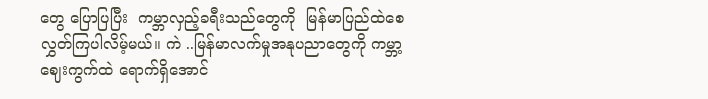တွေ ပြောပြပြီး  ကမ္ဘာလှည့်ခရီးသည်တွေကို  မြန်မာပြည်ထဲစေလွှတ်ကြပါလိမ့်မယ်။ ကဲ ..မြန်မာလက်မှုအနုပညာတွေကို ကမ္ဘာ့ဈေးကွက်ထဲ ရောက်ရှိအောင်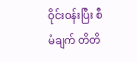ဝိုင်းဝန်းပြီး စီမံချက် တိတိ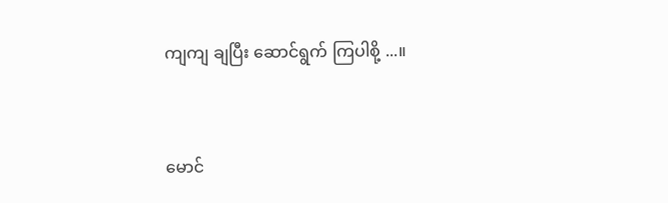ကျကျ ချပြီး ဆောင်ရွက် ကြပါစို့ ...။



မောင်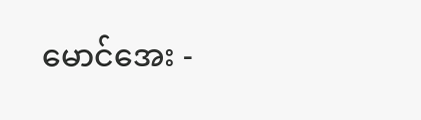မောင်အေး -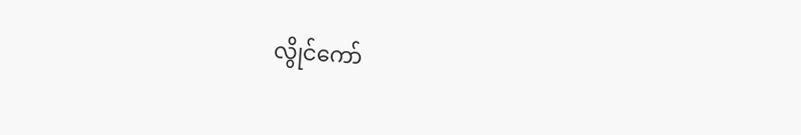လွိုင်ကော်